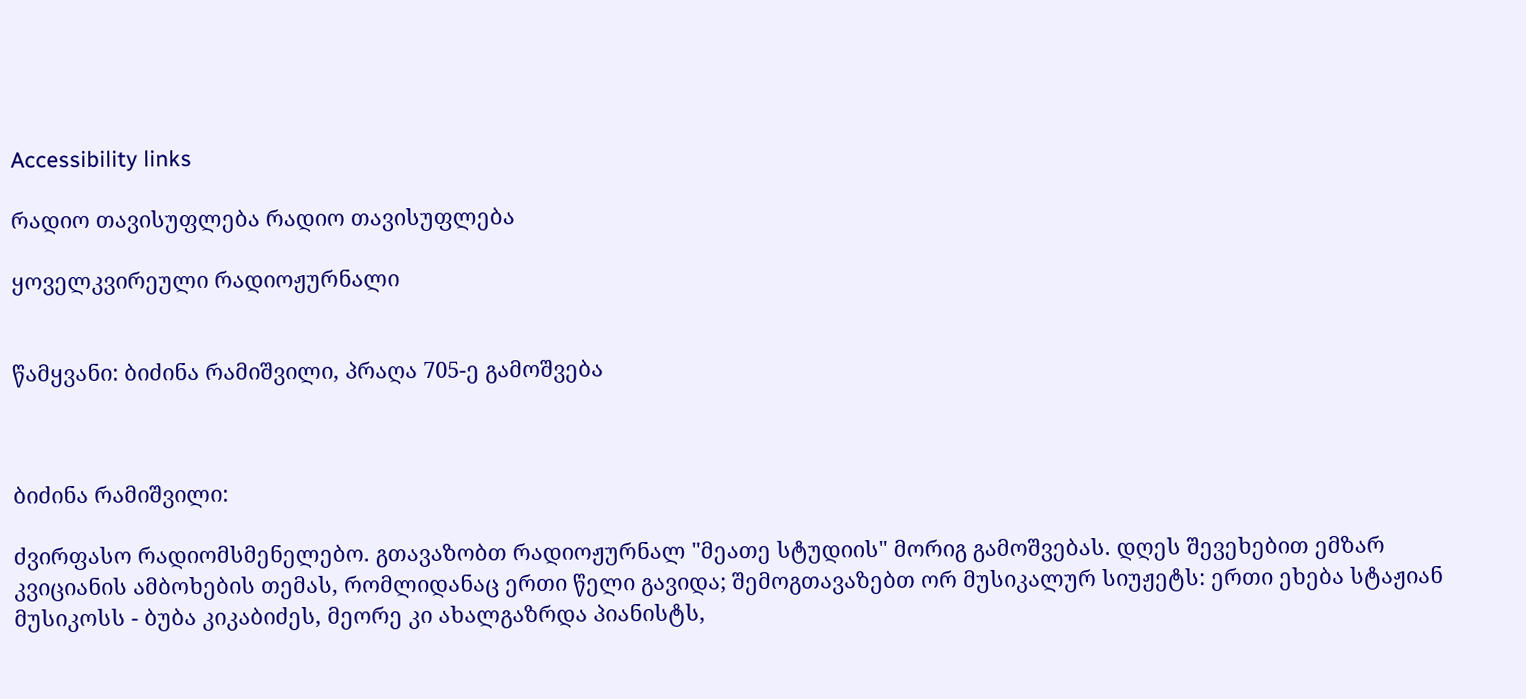Accessibility links

რადიო თავისუფლება რადიო თავისუფლება

ყოველკვირეული რადიოჟურნალი


წამყვანი: ბიძინა რამიშვილი, პრაღა 705-ე გამოშვება



ბიძინა რამიშვილი:

ძვირფასო რადიომსმენელებო. გთავაზობთ რადიოჟურნალ "მეათე სტუდიის" მორიგ გამოშვებას. დღეს შევეხებით ემზარ კვიციანის ამბოხების თემას, რომლიდანაც ერთი წელი გავიდა; შემოგთავაზებთ ორ მუსიკალურ სიუჟეტს: ერთი ეხება სტაჟიან მუსიკოსს - ბუბა კიკაბიძეს, მეორე კი ახალგაზრდა პიანისტს,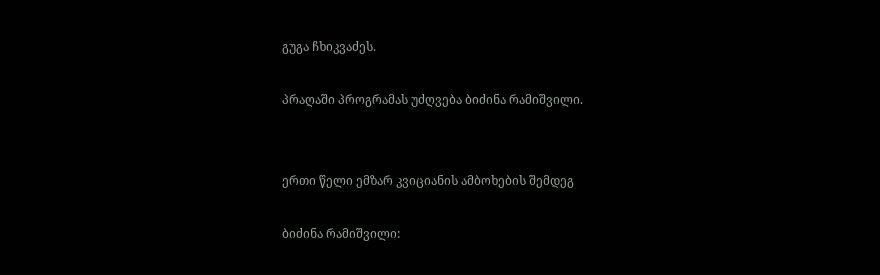გუგა ჩხიკვაძეს.

პრაღაში პროგრამას უძღვება ბიძინა რამიშვილი.


ერთი წელი ემზარ კვიციანის ამბოხების შემდეგ

ბიძინა რამიშვილი: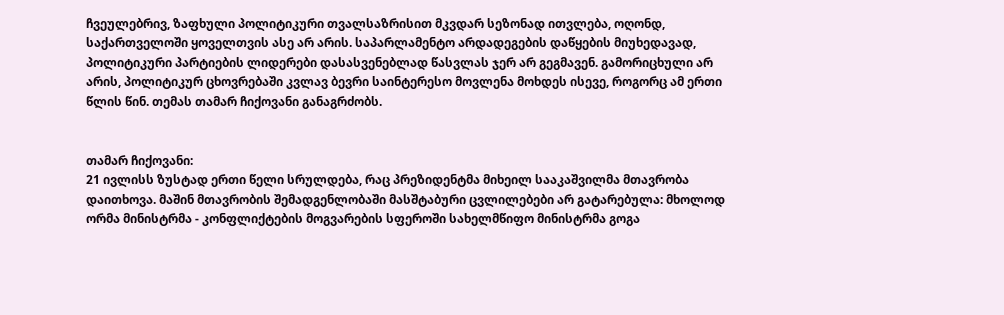ჩვეულებრივ, ზაფხული პოლიტიკური თვალსაზრისით მკვდარ სეზონად ითვლება, ოღონდ, საქართველოში ყოველთვის ასე არ არის. საპარლამენტო არდადეგების დაწყების მიუხედავად, პოლიტიკური პარტიების ლიდერები დასასვენებლად წასვლას ჯერ არ გეგმავენ. გამორიცხული არ არის, პოლიტიკურ ცხოვრებაში კვლავ ბევრი საინტერესო მოვლენა მოხდეს ისევე, როგორც ამ ერთი წლის წინ. თემას თამარ ჩიქოვანი განაგრძობს.


თამარ ჩიქოვანი:
21 ივლისს ზუსტად ერთი წელი სრულდება, რაც პრეზიდენტმა მიხეილ სააკაშვილმა მთავრობა დაითხოვა. მაშინ მთავრობის შემადგენლობაში მასშტაბური ცვლილებები არ გატარებულა: მხოლოდ ორმა მინისტრმა - კონფლიქტების მოგვარების სფეროში სახელმწიფო მინისტრმა გოგა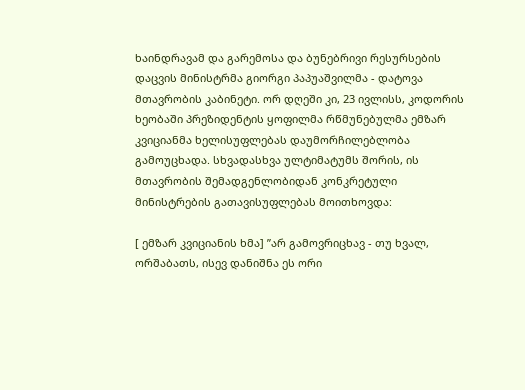ხაინდრავამ და გარემოსა და ბუნებრივი რესურსების დაცვის მინისტრმა გიორგი პაპუაშვილმა - დატოვა მთავრობის კაბინეტი. ორ დღეში კი, 23 ივლისს, კოდორის ხეობაში პრეზიდენტის ყოფილმა რწმუნებულმა ემზარ კვიციანმა ხელისუფლებას დაუმორჩილებლობა გამოუცხადა. სხვადასხვა ულტიმატუმს შორის, ის მთავრობის შემადგენლობიდან კონკრეტული მინისტრების გათავისუფლებას მოითხოვდა:

[ ემზარ კვიციანის ხმა] ”არ გამოვრიცხავ - თუ ხვალ, ორშაბათს, ისევ დანიშნა ეს ორი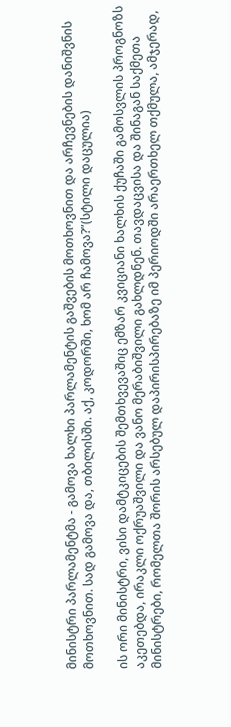მინისტრი პარლამენტმა - გამოვა ხალხი პარლამენტის გაშვების მოთხოვნით და არჩევნების დანიშვნის მოთხოვნით. სად გამოვა და, თბილისში. აქ, კოდორში, ხომ არ ჩამოვა?”(სტილი დაცულია)

ის ორი მინისტრი, ვისი დამტკიცების შემთხვევაშიც ემზარ კვიციანი ხალხის ქუჩაში გამოსვლის პროგნოზს აკეთებდა, ირაკლი ოქრუაშვილი და ვანო მერაბიშვილი გახლდნენ. თავდაცვისა და შინაგან საქმეთა მინისტრები, რომელთა შორის არსებულ დაპირისპირებაზე იმ პერიოდში არაერთხელ თქმულა, ამჯერად,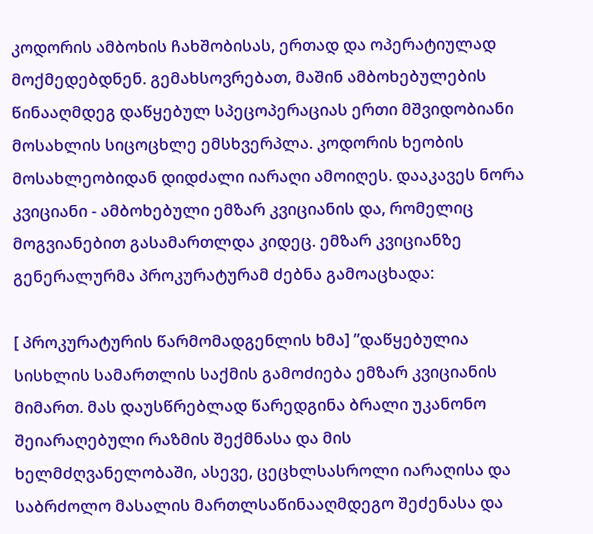კოდორის ამბოხის ჩახშობისას, ერთად და ოპერატიულად მოქმედებდნენ. გემახსოვრებათ, მაშინ ამბოხებულების წინააღმდეგ დაწყებულ სპეცოპერაციას ერთი მშვიდობიანი მოსახლის სიცოცხლე ემსხვერპლა. კოდორის ხეობის მოსახლეობიდან დიდძალი იარაღი ამოიღეს. დააკავეს ნორა კვიციანი - ამბოხებული ემზარ კვიციანის და, რომელიც მოგვიანებით გასამართლდა კიდეც. ემზარ კვიციანზე გენერალურმა პროკურატურამ ძებნა გამოაცხადა:

[ პროკურატურის წარმომადგენლის ხმა] ”დაწყებულია სისხლის სამართლის საქმის გამოძიება ემზარ კვიციანის მიმართ. მას დაუსწრებლად წარედგინა ბრალი უკანონო შეიარაღებული რაზმის შექმნასა და მის ხელმძღვანელობაში, ასევე, ცეცხლსასროლი იარაღისა და საბრძოლო მასალის მართლსაწინააღმდეგო შეძენასა და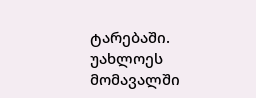ტარებაში. უახლოეს მომავალში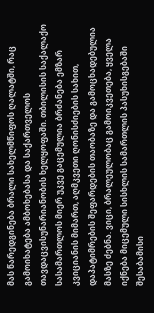მას წარედგინება ბრალი სახელმწიფოს ღალატში, რაც გამოიხატება ამბოხებასა და საქართველოს თავდაცვისუნარიანობის ხელყოფაში. თბილისის საქალაქო სასამართლოს მიერ უკვე გაცემულია ბრძანება ემზარ კვიციანის მიმართ, აღმკვეთი ღონისძიების სახით, დაპატიმრების შეფარდების თაობაზე და გამოცხადებულია მასზე ძებნა. ვიცი, ბრალეულობაც გამოიკვეთება, ყველა იქნება მიცემული სისხლის სამართლის პასუხისგებაში შესაბამისი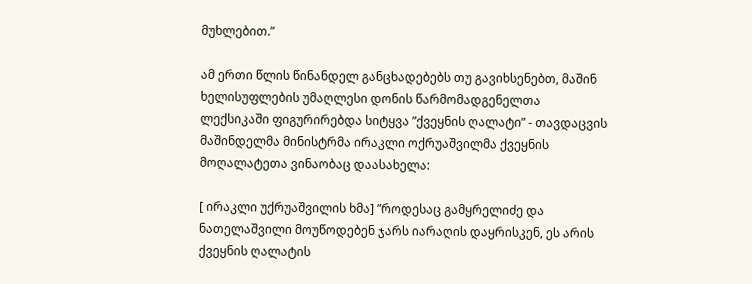მუხლებით.”

ამ ერთი წლის წინანდელ განცხადებებს თუ გავიხსენებთ, მაშინ ხელისუფლების უმაღლესი დონის წარმომადგენელთა ლექსიკაში ფიგურირებდა სიტყვა ”ქვეყნის ღალატი” - თავდაცვის მაშინდელმა მინისტრმა ირაკლი ოქრუაშვილმა ქვეყნის მოღალატეთა ვინაობაც დაასახელა:

[ ირაკლი უქრუაშვილის ხმა] ”როდესაც გამყრელიძე და ნათელაშვილი მოუწოდებენ ჯარს იარაღის დაყრისკენ, ეს არის ქვეყნის ღალატის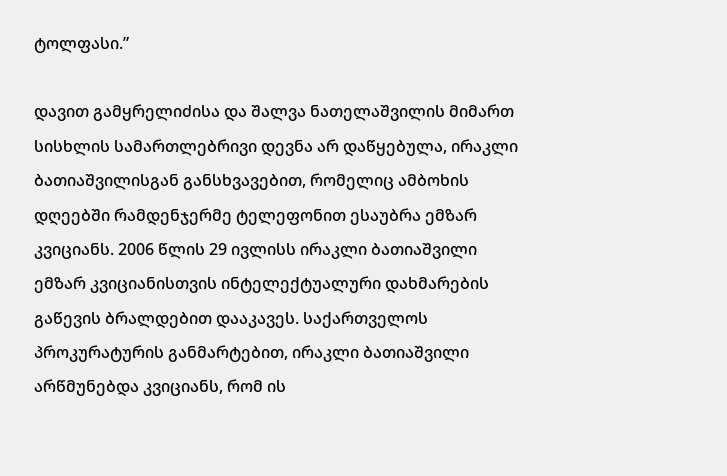ტოლფასი.”

დავით გამყრელიძისა და შალვა ნათელაშვილის მიმართ სისხლის სამართლებრივი დევნა არ დაწყებულა, ირაკლი ბათიაშვილისგან განსხვავებით, რომელიც ამბოხის დღეებში რამდენჯერმე ტელეფონით ესაუბრა ემზარ კვიციანს. 2006 წლის 29 ივლისს ირაკლი ბათიაშვილი ემზარ კვიციანისთვის ინტელექტუალური დახმარების გაწევის ბრალდებით დააკავეს. საქართველოს პროკურატურის განმარტებით, ირაკლი ბათიაშვილი არწმუნებდა კვიციანს, რომ ის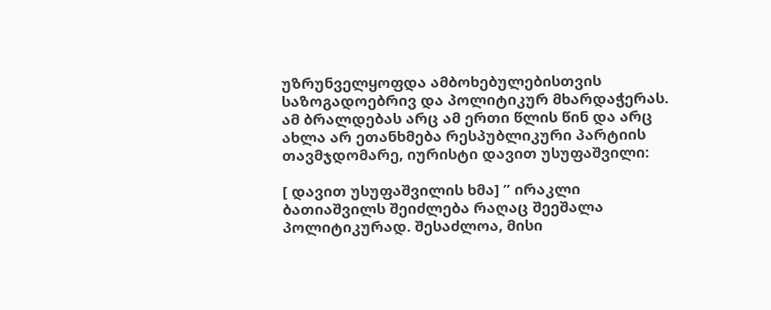უზრუნველყოფდა ამბოხებულებისთვის საზოგადოებრივ და პოლიტიკურ მხარდაჭერას. ამ ბრალდებას არც ამ ერთი წლის წინ და არც ახლა არ ეთანხმება რესპუბლიკური პარტიის თავმჯდომარე, იურისტი დავით უსუფაშვილი:

[ დავით უსუფაშვილის ხმა] ” ირაკლი ბათიაშვილს შეიძლება რაღაც შეეშალა პოლიტიკურად. შესაძლოა, მისი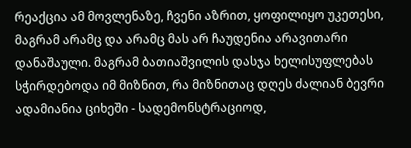რეაქცია ამ მოვლენაზე, ჩვენი აზრით, ყოფილიყო უკეთესი, მაგრამ არამც და არამც მას არ ჩაუდენია არავითარი დანაშაული. მაგრამ ბათიაშვილის დასჯა ხელისუფლებას სჭირდებოდა იმ მიზნით, რა მიზნითაც დღეს ძალიან ბევრი ადამიანია ციხეში - სადემონსტრაციოდ,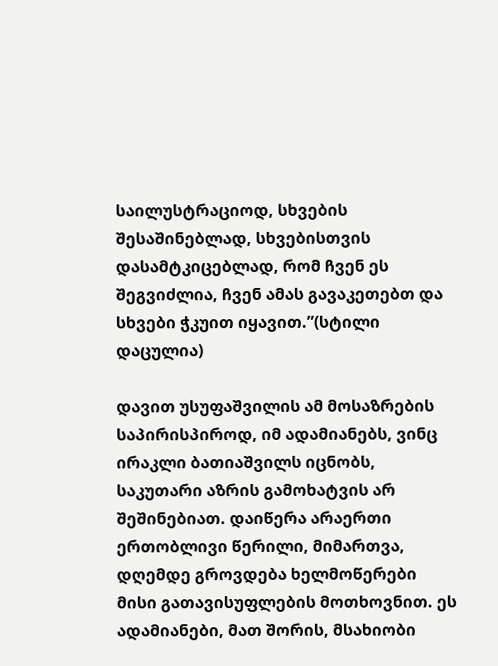საილუსტრაციოდ, სხვების შესაშინებლად, სხვებისთვის დასამტკიცებლად, რომ ჩვენ ეს შეგვიძლია, ჩვენ ამას გავაკეთებთ და სხვები ჭკუით იყავით.”(სტილი დაცულია)

დავით უსუფაშვილის ამ მოსაზრების საპირისპიროდ, იმ ადამიანებს, ვინც ირაკლი ბათიაშვილს იცნობს, საკუთარი აზრის გამოხატვის არ შეშინებიათ. დაიწერა არაერთი ერთობლივი წერილი, მიმართვა, დღემდე გროვდება ხელმოწერები მისი გათავისუფლების მოთხოვნით. ეს ადამიანები, მათ შორის, მსახიობი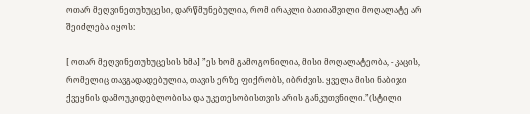ოთარ მეღვინეთუხუცესი, დარწმუნებულია, რომ ირაკლი ბათიაშვილი მოღალატე არ შეიძლება იყოს:

[ ოთარ მეღვინეთუხუცესის ხმა] ”ეს ხომ გამოგონილია, მისი მოღალატეობა, - კაცის, რომელიც თავგადადებულია, თავის ერზე ფიქრობს, იბრძვის. ყველა მისი ნაბიჯი ქვეყნის დამოუკიდებლობისა და უკეთესობისთვის არის განკუთვნილი.”(სტილი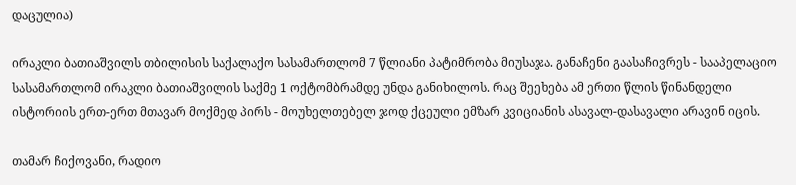დაცულია)

ირაკლი ბათიაშვილს თბილისის საქალაქო სასამართლომ 7 წლიანი პატიმრობა მიუსაჯა. განაჩენი გაასაჩივრეს - სააპელაციო სასამართლომ ირაკლი ბათიაშვილის საქმე 1 ოქტომბრამდე უნდა განიხილოს. რაც შეეხება ამ ერთი წლის წინანდელი ისტორიის ერთ-ერთ მთავარ მოქმედ პირს - მოუხელთებელ ჯოდ ქცეული ემზარ კვიციანის ასავალ-დასავალი არავინ იცის.

თამარ ჩიქოვანი, რადიო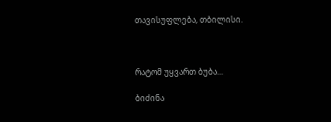თავისუფლება, თბილისი.



რატომ უყვართ ბუბა...

ბიძინა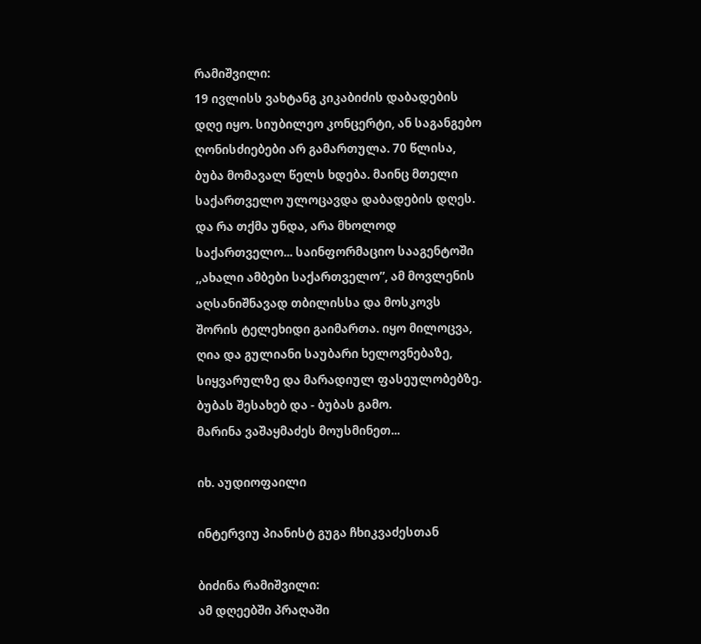რამიშვილი:
19 ივლისს ვახტანგ კიკაბიძის დაბადების დღე იყო. სიუბილეო კონცერტი, ან საგანგებო ღონისძიებები არ გამართულა. 70 წლისა, ბუბა მომავალ წელს ხდება. მაინც მთელი საქართველო ულოცავდა დაბადების დღეს. და რა თქმა უნდა, არა მხოლოდ საქართველო... საინფორმაციო სააგენტოში ,,ახალი ამბები საქართველო”, ამ მოვლენის აღსანიშნავად თბილისსა და მოსკოვს შორის ტელეხიდი გაიმართა. იყო მილოცვა, ღია და გულიანი საუბარი ხელოვნებაზე, სიყვარულზე და მარადიულ ფასეულობებზე. ბუბას შესახებ და - ბუბას გამო.
მარინა ვაშაყმაძეს მოუსმინეთ...

იხ. აუდიოფაილი

ინტერვიუ პიანისტ გუგა ჩხიკვაძესთან

ბიძინა რამიშვილი:
ამ დღეებში პრაღაში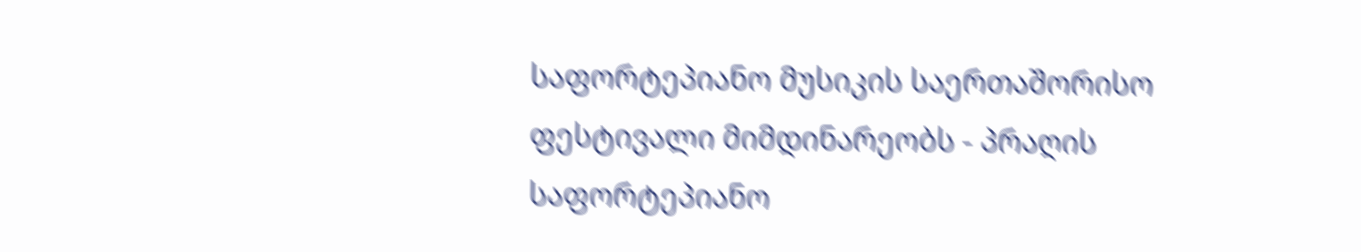საფორტეპიანო მუსიკის საერთაშორისო ფესტივალი მიმდინარეობს - პრაღის საფორტეპიანო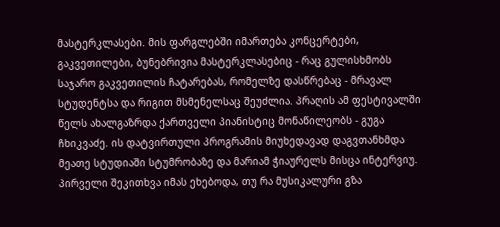მასტერკლასები. მის ფარგლებში იმართება კონცერტები, გაკვეთილები, ბუნებრივია მასტერკლასებიც - რაც გულისხმობს საჯარო გაკვეთილის ჩატარებას, რომელზე დასწრებაც - მრავალ სტუდენტსა და რიგით მსმენელსაც შეუძლია. პრაღის ამ ფესტივალში წელს ახალგაზრდა ქართველი პიანისტიც მონაწილეობს - გუგა ჩხიკვაძე. ის დატვირთული პროგრამის მიუხედავად დაგვთანხმდა მეათე სტუდიაში სტუმრობაზე და მარიამ ჭიაურელს მისცა ინტერვიუ. პირველი შეკითხვა იმას ეხებოდა, თუ რა მუსიკალური გზა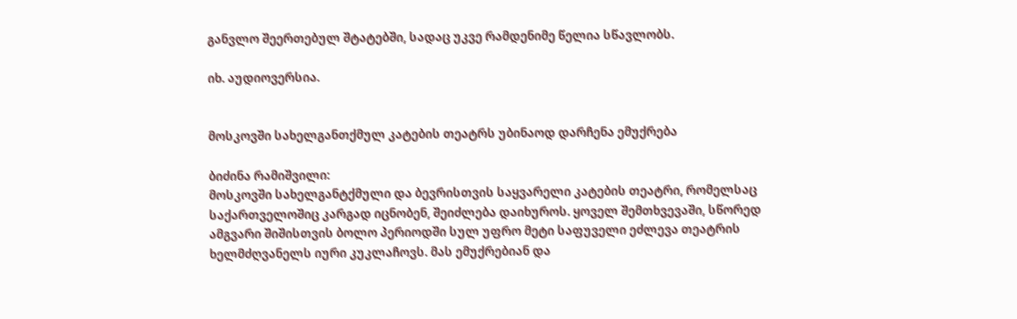განვლო შეერთებულ შტატებში, სადაც უკვე რამდენიმე წელია სწავლობს.

იხ. აუდიოვერსია.


მოსკოვში სახელგანთქმულ კატების თეატრს უბინაოდ დარჩენა ემუქრება

ბიძინა რამიშვილი:
მოსკოვში სახელგანტქმული და ბევრისთვის საყვარელი კატების თეატრი, რომელსაც საქართველოშიც კარგად იცნობენ, შეიძლება დაიხუროს. ყოველ შემთხვევაში, სწორედ ამგვარი შიშისთვის ბოლო პერიოდში სულ უფრო მეტი საფუველი ეძლევა თეატრის ხელმძღვანელს იური კუკლაჩოვს. მას ემუქრებიან და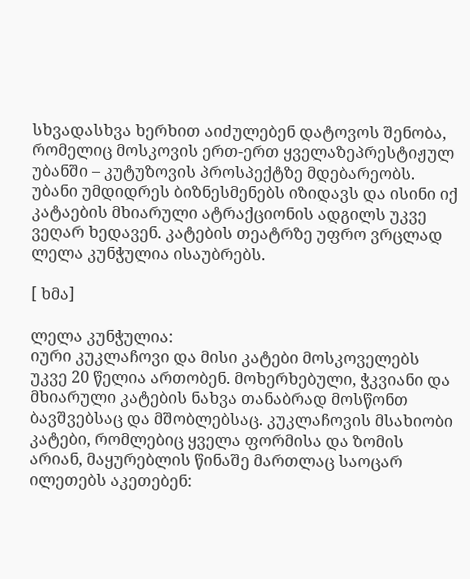სხვადასხვა ხერხით აიძულებენ დატოვოს შენობა, რომელიც მოსკოვის ერთ-ერთ ყველაზეპრესტიჟულ უბანში – კუტუზოვის პროსპექტზე მდებარეობს. უბანი უმდიდრეს ბიზნესმენებს იზიდავს და ისინი იქ კატაების მხიარული ატრაქციონის ადგილს უკვე ვეღარ ხედავენ. კატების თეატრზე უფრო ვრცლად ლელა კუნჭულია ისაუბრებს.

[ ხმა]

ლელა კუნჭულია:
იური კუკლაჩოვი და მისი კატები მოსკოველებს უკვე 20 წელია ართობენ. მოხერხებული, ჭკვიანი და მხიარული კატების ნახვა თანაბრად მოსწონთ ბავშვებსაც და მშობლებსაც. კუკლაჩოვის მსახიობი კატები, რომლებიც ყველა ფორმისა და ზომის არიან, მაყურებლის წინაშე მართლაც საოცარ ილეთებს აკეთებენ: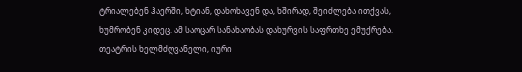ტრიალებენ ჰაერში, ხტიან, დახოხავენ და, ხშირად, შეიძლება ითქვას, ხუმრობენ კიდეც. ამ საოცარ სანახაობას დახურვის საფრთხე ემუქრება. თეატრის ხელმძღვანელი, იური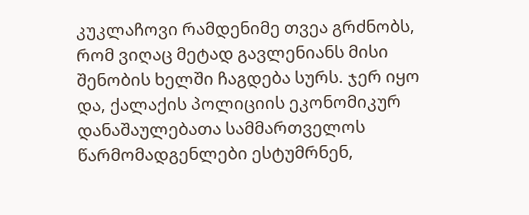კუკლაჩოვი რამდენიმე თვეა გრძნობს, რომ ვიღაც მეტად გავლენიანს მისი შენობის ხელში ჩაგდება სურს. ჯერ იყო და, ქალაქის პოლიციის ეკონომიკურ დანაშაულებათა სამმართველოს წარმომადგენლები ესტუმრნენ,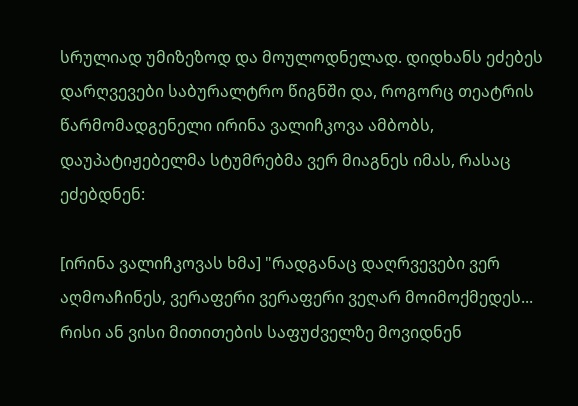სრულიად უმიზეზოდ და მოულოდნელად. დიდხანს ეძებეს დარღვევები საბურალტრო წიგნში და, როგორც თეატრის წარმომადგენელი ირინა ვალიჩკოვა ამბობს, დაუპატიჟებელმა სტუმრებმა ვერ მიაგნეს იმას, რასაც ეძებდნენ:

[ირინა ვალიჩკოვას ხმა] "რადგანაც დაღრვევები ვერ აღმოაჩინეს, ვერაფერი ვერაფერი ვეღარ მოიმოქმედეს... რისი ან ვისი მითითების საფუძველზე მოვიდნენ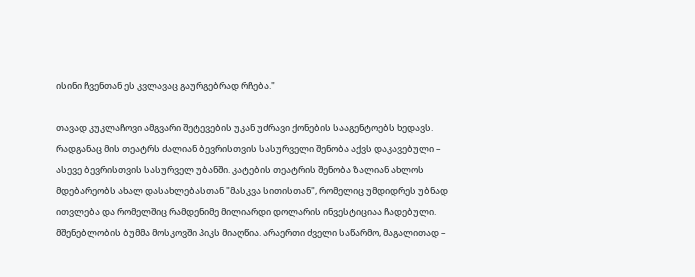ისინი ჩვენთან ეს კვლავაც გაურგებრად რჩება."

თავად კუკლაჩოვი ამგვარი შეტევების უკან უძრავი ქონების სააგენტოებს ხედავს. რადგანაც მის თეატრს ძალიან ბევრისთვის სასურველი შენობა აქვს დაკავებული – ასევე ბევრისთვის სასურველ უბანში. კატების თეატრის შენობა ზალიან ახლოს მდებარეობს ახალ დასახლებასთან "მასკვა სითისთან", რომელიც უმდიდრეს უბნად ითვლება და რომელშიც რამდენიმე მილიარდი დოლარის ინვესტიციაა ჩადებული. მშენებლობის ბუმმა მოსკოვში პიკს მიაღწია. არაერთი ძველი საწარმო, მაგალითად –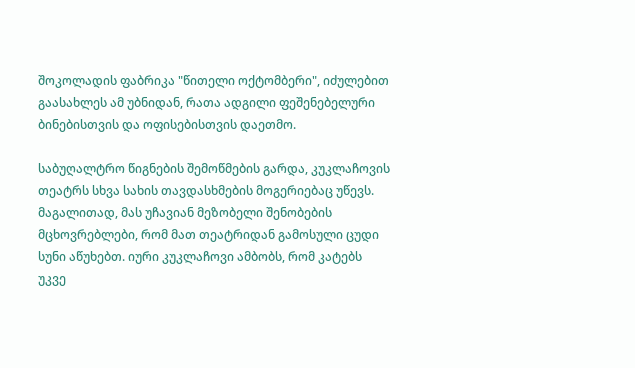შოკოლადის ფაბრიკა "წითელი ოქტომბერი", იძულებით გაასახლეს ამ უბნიდან, რათა ადგილი ფეშენებელური ბინებისთვის და ოფისებისთვის დაეთმო.

საბუღალტრო წიგნების შემოწმების გარდა, კუკლაჩოვის თეატრს სხვა სახის თავდასხმების მოგერიებაც უწევს. მაგალითად, მას უჩავიან მეზობელი შენობების მცხოვრებლები, რომ მათ თეატრიდან გამოსული ცუდი სუნი აწუხებთ. იური კუკლაჩოვი ამბობს, რომ კატებს უკვე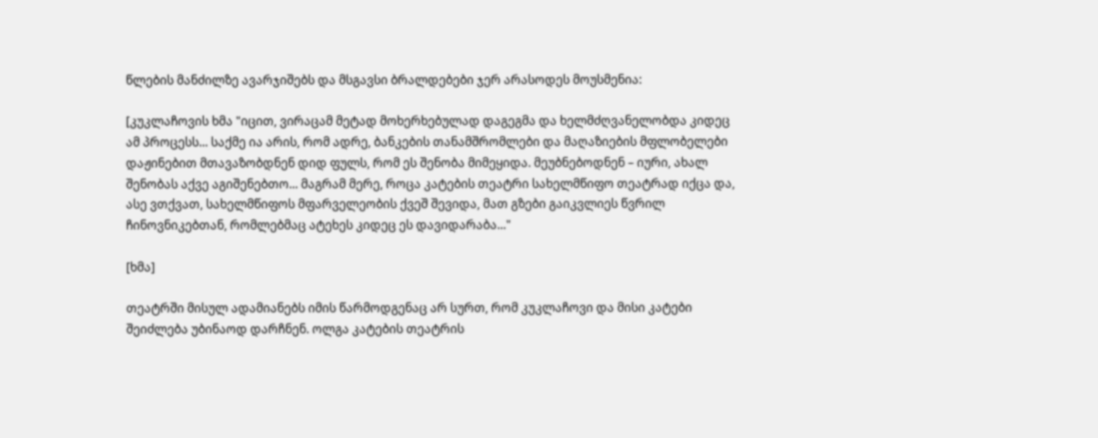წლების მანძილზე ავარჯიშებს და მსგავსი ბრალდებები ჯერ არასოდეს მოუსმენია:

[კუკლაჩოვის ხმა "იცით, ვირაცამ მეტად მოხერხებულად დაგეგმა და ხელმძღვანელობდა კიდეც ამ პროცესს... საქმე ია არის, რომ ადრე, ბანკების თანამშრომლები და მაღაზიების მფლობელები დაჟინებით მთავაზობდნენ დიდ ფულს, რომ ეს შენობა მიმეყიდა. მეუბნებოდნენ – იური, ახალ შენობას აქვე აგიშენებთო... მაგრამ მერე, როცა კატების თეატრი სახელმწიფო თეატრად იქცა და, ასე ვთქვათ, სახელმწიფოს მფარველეობის ქვეშ შევიდა, მათ გზები გაიკვლიეს წვრილ ჩინოვნიკებთან, რომლებმაც ატეხეს კიდეც ეს დავიდარაბა..."

[ხმა]

თეატრში მისულ ადამიანებს იმის წარმოდგენაც არ სურთ, რომ კუკლაჩოვი და მისი კატები შეიძლება უბინაოდ დარჩნენ. ოლგა კატების თეატრის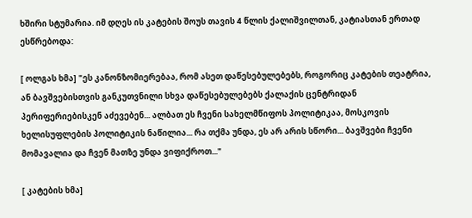ხშირი სტუმარია. იმ დღეს ის კატების შოუს თავის 4 წლის ქალიშვილთან, კატიასთან ერთად ესწრებოდა:

[ ოლგას ხმა] "ეს კანონზომიერებაა, რომ ასეთ დაწესებულებებს, როგორიც კატების თეატრია, ან ბავშვებისთვის განკუთვნილი სხვა დაწესებულებებს ქალაქის ცენტრიდან პერიფერიებისკენ აძევებენ... ალბათ ეს ჩვენი სახელმწიფოს პოლიტიკაა, მოსკოვის ხელისუფლების პოლიტიკის ნაწილია... რა თქმა უნდა, ეს არ არის სწორი... ბავშვები ჩვენი მომავალია და ჩვენ მათზე უნდა ვიფიქროთ..."

[ კატების ხმა]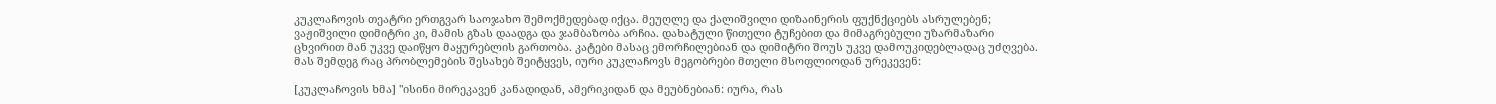კუკლაჩოვის თეატრი ერთგვარ საოჯახო შემოქმედებად იქცა. მეუღლე და ქალიშვილი დიზაინერის ფუქნქციებს ასრულებენ; ვაჟიშვილი დიმიტრი კი, მამის გზას დაადგა და ჯამბაზობა არჩია. დახატული წითელი ტუჩებით და მიმაგრებული უზარმაზარი ცხვირით მან უკვე დაიწყო მაყურებლის გართობა. კატები მასაც ემორჩილებიან და დიმიტრი შოუს უკვე დამოუკიდებლადაც უძღვება. მას შემდეგ რაც პრობლემების შესახებ შეიტყვეს, იური კუკლაჩოვს მეგობრები მთელი მსოფლიოდან ურეკევენ:

[კუკლაჩოვის ხმა] "ისინი მირეკავენ კანადიდან, ამერიკიდან და მეუბნებიან: იურა, რას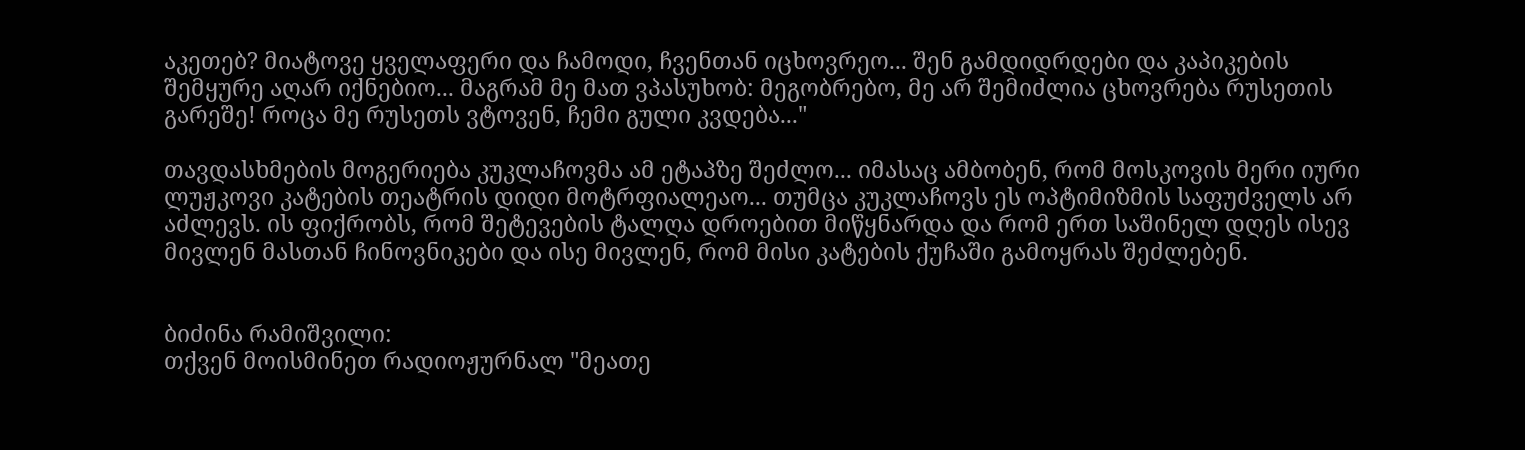აკეთებ? მიატოვე ყველაფერი და ჩამოდი, ჩვენთან იცხოვრეო... შენ გამდიდრდები და კაპიკების შემყურე აღარ იქნებიო... მაგრამ მე მათ ვპასუხობ: მეგობრებო, მე არ შემიძლია ცხოვრება რუსეთის გარეშე! როცა მე რუსეთს ვტოვენ, ჩემი გული კვდება..."

თავდასხმების მოგერიება კუკლაჩოვმა ამ ეტაპზე შეძლო... იმასაც ამბობენ, რომ მოსკოვის მერი იური ლუჟკოვი კატების თეატრის დიდი მოტრფიალეაო... თუმცა კუკლაჩოვს ეს ოპტიმიზმის საფუძველს არ აძლევს. ის ფიქრობს, რომ შეტევების ტალღა დროებით მიწყნარდა და რომ ერთ საშინელ დღეს ისევ მივლენ მასთან ჩინოვნიკები და ისე მივლენ, რომ მისი კატების ქუჩაში გამოყრას შეძლებენ.


ბიძინა რამიშვილი:
თქვენ მოისმინეთ რადიოჟურნალ "მეათე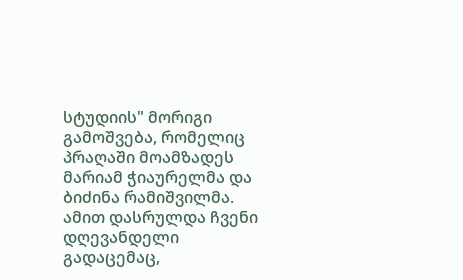სტუდიის" მორიგი გამოშვება, რომელიც პრაღაში მოამზადეს მარიამ ჭიაურელმა და ბიძინა რამიშვილმა. ამით დასრულდა ჩვენი დღევანდელი გადაცემაც,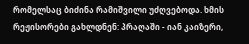რომელსაც ბიძინა რამიშვილი უძღვებოდა. ხმის რეჟისორები გახლდნენ: პრაღაში - იან კაიზერი,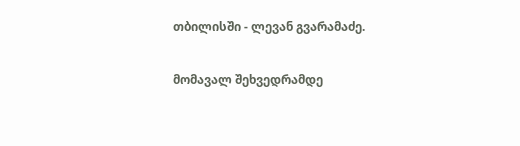თბილისში - ლევან გვარამაძე.

მომავალ შეხვედრამდე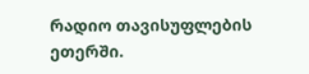რადიო თავისუფლების ეთერში.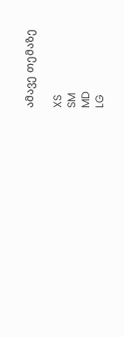ამავე თემაზე

XS
SM
MD
LG